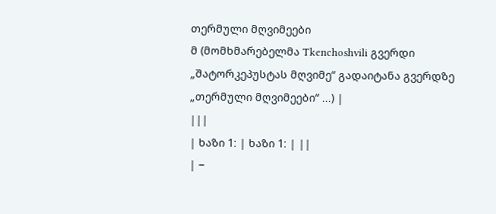თერმული მღვიმეები
მ (მომხმარებელმა Tkenchoshvili გვერდი „შატორკეპუსტას მღვიმე“ გადაიტანა გვერდზე „თერმული მღვიმეები“ ...) |
|||
| ხაზი 1: | ხაზი 1: | ||
| −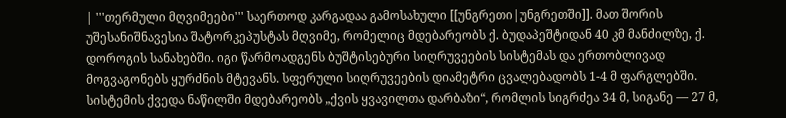| '''თერმული მღვიმეები''' საერთოდ კარგადაა გამოსახული [[უნგრეთი|უნგრეთში]]. მათ შორის უშესანიშნავესია შატორკეპუსტას მღვიმე, რომელიც მდებარეობს ქ. ბუდაპეშტიდან 40 კმ მანძილზე, ქ. დოროგის სანახებში. იგი წარმოადგენს ბუშტისებური სიღრუვეების სისტემას და ერთობლივად მოგვაგონებს ყურძნის მტევანს. სფერული სიღრუვეების დიამეტრი ცვალებადობს 1-4 მ ფარგლებში. სისტემის ქვედა ნაწილში მდებარეობს „ქვის ყვავილთა დარბაზი“, რომლის სიგრძეა 34 მ, სიგანე — 27 მ,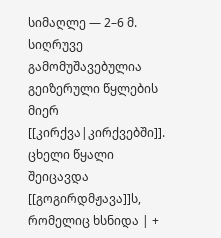სიმაღლე — 2–6 მ. სიღრუვე გამომუშავებულია გეიზერული წყლების მიერ [[კირქვა|კირქვებში]]. ცხელი წყალი შეიცავდა [[გოგირდმჟავა]]ს, რომელიც ხსნიდა | +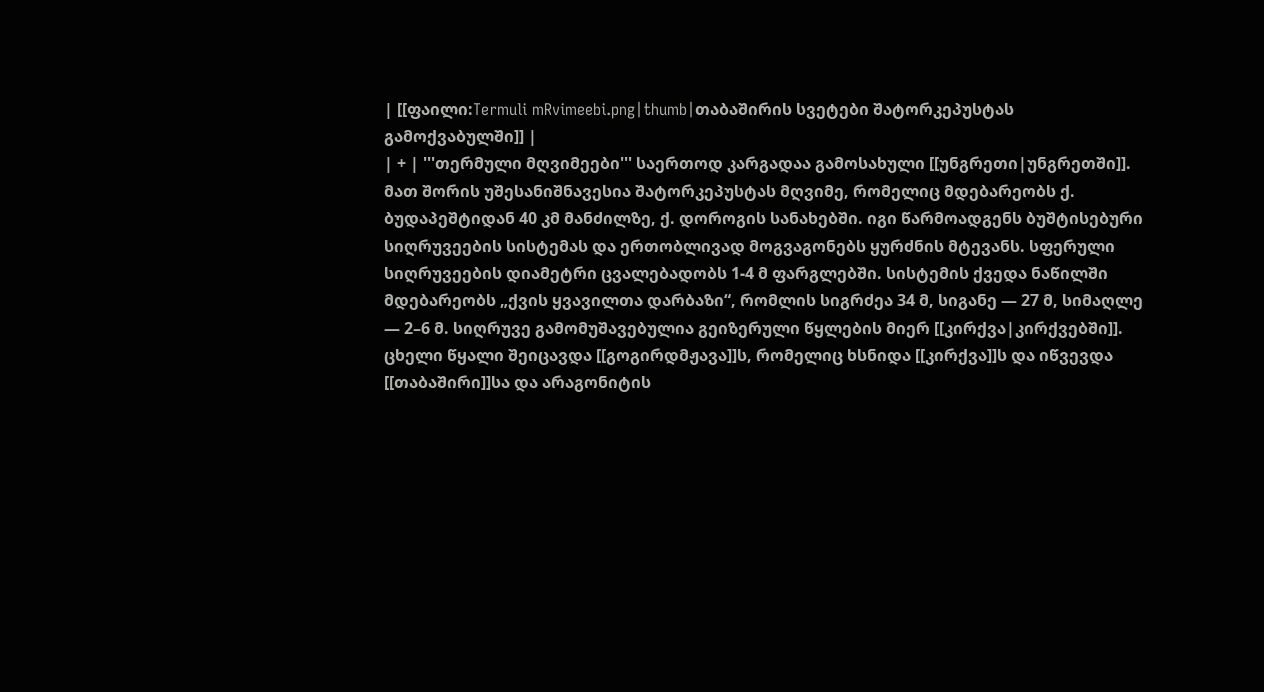| [[ფაილი:Termuli mRvimeebi.png|thumb|თაბაშირის სვეტები შატორკეპუსტას გამოქვაბულში]] |
| + | '''თერმული მღვიმეები''' საერთოდ კარგადაა გამოსახული [[უნგრეთი|უნგრეთში]]. მათ შორის უშესანიშნავესია შატორკეპუსტას მღვიმე, რომელიც მდებარეობს ქ. ბუდაპეშტიდან 40 კმ მანძილზე, ქ. დოროგის სანახებში. იგი წარმოადგენს ბუშტისებური სიღრუვეების სისტემას და ერთობლივად მოგვაგონებს ყურძნის მტევანს. სფერული სიღრუვეების დიამეტრი ცვალებადობს 1-4 მ ფარგლებში. სისტემის ქვედა ნაწილში მდებარეობს „ქვის ყვავილთა დარბაზი“, რომლის სიგრძეა 34 მ, სიგანე — 27 მ, სიმაღლე — 2–6 მ. სიღრუვე გამომუშავებულია გეიზერული წყლების მიერ [[კირქვა|კირქვებში]]. ცხელი წყალი შეიცავდა [[გოგირდმჟავა]]ს, რომელიც ხსნიდა [[კირქვა]]ს და იწვევდა [[თაბაშირი]]სა და არაგონიტის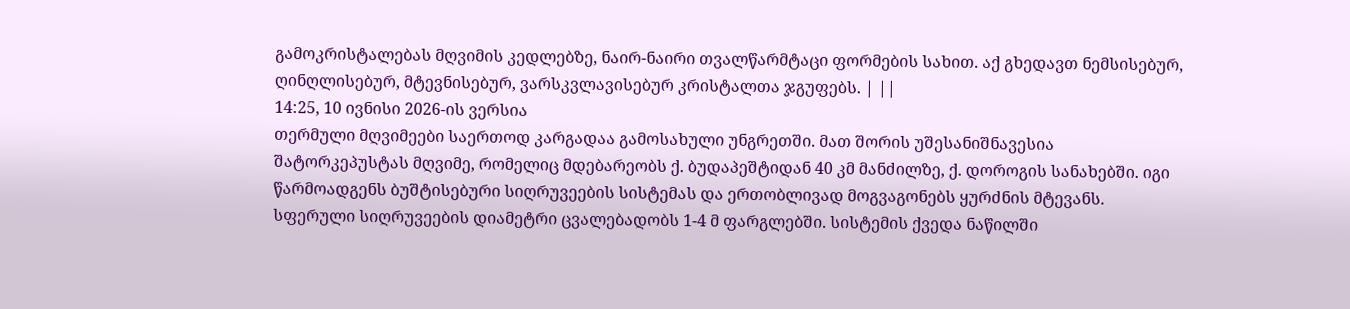გამოკრისტალებას მღვიმის კედლებზე, ნაირ-ნაირი თვალწარმტაცი ფორმების სახით. აქ გხედავთ ნემსისებურ, ღინღლისებურ, მტევნისებურ, ვარსკვლავისებურ კრისტალთა ჯგუფებს. | ||
14:25, 10 ივნისი 2026-ის ვერსია
თერმული მღვიმეები საერთოდ კარგადაა გამოსახული უნგრეთში. მათ შორის უშესანიშნავესია შატორკეპუსტას მღვიმე, რომელიც მდებარეობს ქ. ბუდაპეშტიდან 40 კმ მანძილზე, ქ. დოროგის სანახებში. იგი წარმოადგენს ბუშტისებური სიღრუვეების სისტემას და ერთობლივად მოგვაგონებს ყურძნის მტევანს. სფერული სიღრუვეების დიამეტრი ცვალებადობს 1-4 მ ფარგლებში. სისტემის ქვედა ნაწილში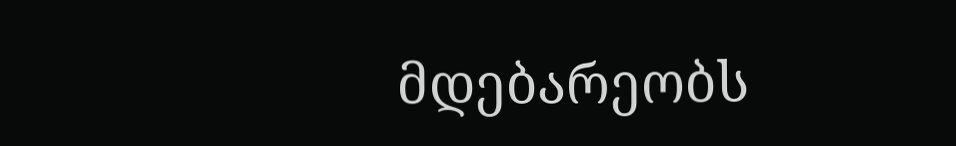მდებარეობს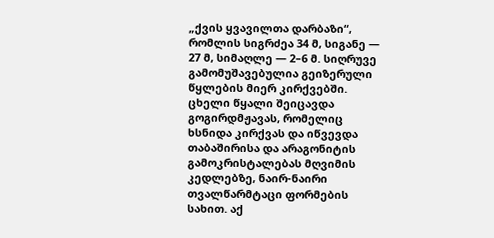„ქვის ყვავილთა დარბაზი“, რომლის სიგრძეა 34 მ, სიგანე — 27 მ, სიმაღლე — 2–6 მ. სიღრუვე გამომუშავებულია გეიზერული წყლების მიერ კირქვებში. ცხელი წყალი შეიცავდა გოგირდმჟავას, რომელიც ხსნიდა კირქვას და იწვევდა თაბაშირისა და არაგონიტის გამოკრისტალებას მღვიმის კედლებზე, ნაირ-ნაირი თვალწარმტაცი ფორმების სახით. აქ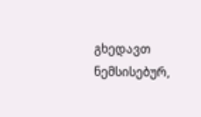გხედავთ ნემსისებურ,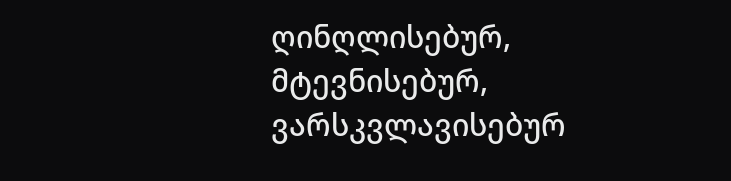ღინღლისებურ, მტევნისებურ, ვარსკვლავისებურ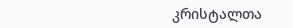კრისტალთა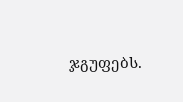ჯგუფებს.